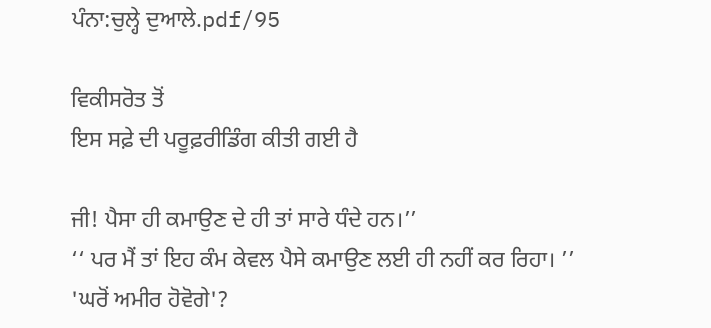ਪੰਨਾ:ਚੁਲ੍ਹੇ ਦੁਆਲੇ.pdf/95

ਵਿਕੀਸਰੋਤ ਤੋਂ
ਇਸ ਸਫ਼ੇ ਦੀ ਪਰੂਫ਼ਰੀਡਿੰਗ ਕੀਤੀ ਗਈ ਹੈ

ਜੀ! ਪੈਸਾ ਹੀ ਕਮਾਉਣ ਦੇ ਹੀ ਤਾਂ ਸਾਰੇ ਧੰਦੇ ਹਨ।’’
‘‘ ਪਰ ਮੈਂ ਤਾਂ ਇਹ ਕੰਮ ਕੇਵਲ ਪੈਸੇ ਕਮਾਉਣ ਲਈ ਹੀ ਨਹੀਂ ਕਰ ਰਿਹਾ। ’’
'ਘਰੋਂ ਅਮੀਰ ਹੋਵੋਗੇ'?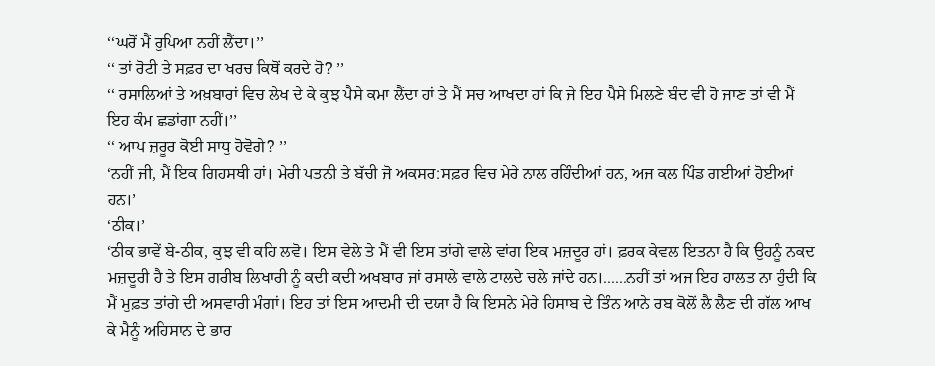‘‘ਘਰੋਂ ਮੈਂ ਰੁਪਿਆ ਨਹੀਂ ਲੈਂਦਾ।’’
‘‘ ਤਾਂ ਰੋਟੀ ਤੇ ਸਫ਼ਰ ਦਾ ਖਰਚ ਕਿਥੋਂ ਕਰਦੇ ਹੋ? ’’
‘‘ ਰਸਾਲਿਆਂ ਤੇ ਅਖ਼ਬਾਰਾਂ ਵਿਚ ਲੇਖ ਦੇ ਕੇ ਕੁਝ ਪੈਸੇ ਕਮਾ ਲੈਂਦਾ ਹਾਂ ਤੇ ਮੈਂ ਸਚ ਆਖਦਾ ਹਾਂ ਕਿ ਜੇ ਇਹ ਪੈਸੇ ਮਿਲਣੇ ਬੰਦ ਵੀ ਹੋ ਜਾਣ ਤਾਂ ਵੀ ਮੈਂ ਇਹ ਕੰਮ ਛਡਾਂਗਾ ਨਹੀਂ।’’
‘‘ ਆਪ ਜ਼ਰੂਰ ਕੋਈ ਸਾਧੁ ਹੋਵੋਗੇ? ’’
‘ਨਹੀਂ ਜੀ, ਮੈਂ ਇਕ ਗਿਹਸਥੀ ਹਾਂ। ਮੇਰੀ ਪਤਨੀ ਤੇ ਬੱਚੀ ਜੋ ਅਕਸਰ:ਸਫ਼ਰ ਵਿਚ ਮੇਰੇ ਨਾਲ ਰਹਿੰਦੀਆਂ ਹਨ, ਅਜ ਕਲ ਪਿੰਡ ਗਈਆਂ ਹੋਈਆਂ ਹਨ।’
‘ਠੀਕ।’
‘ਠੀਕ ਭਾਵੇਂ ਬੇ-ਠੀਕ, ਕੁਝ ਵੀ ਕਹਿ ਲਵੋ। ਇਸ ਵੇਲੇ ਤੇ ਮੈਂ ਵੀ ਇਸ ਤਾਂਗੇ ਵਾਲੇ ਵਾਂਗ ਇਕ ਮਜ਼ਦੂਰ ਹਾਂ। ਫ਼ਰਕ ਕੇਵਲ ਇਤਨਾ ਹੈ ਕਿ ਉਹਨੂੰ ਨਕਦ ਮਜ਼ਦੂਰੀ ਹੈ ਤੇ ਇਸ ਗਰੀਬ ਲਿਖਾਰੀ ਨੂੰ ਕਦੀ ਕਦੀ ਅਖਬਾਰ ਜਾਂ ਰਸਾਲੇ ਵਾਲੇ ਟਾਲਦੇ ਚਲੇ ਜਾਂਦੇ ਹਨ।......ਨਹੀਂ ਤਾਂ ਅਜ ਇਹ ਹਾਲਤ ਨਾ ਹੁੰਦੀ ਕਿ ਮੈਂ ਮੁਫ਼ਤ ਤਾਂਗੇ ਦੀ ਅਸਵਾਰੀ ਮੰਗਾਂ। ਇਹ ਤਾਂ ਇਸ ਆਦਮੀ ਦੀ ਦਯਾ ਹੈ ਕਿ ਇਸਨੇ ਮੇਰੇ ਹਿਸਾਬ ਦੇ ਤਿੰਨ ਆਨੇ ਰਬ ਕੋਲੋਂ ਲੈ ਲੈਣ ਦੀ ਗੱਲ ਆਖ ਕੇ ਮੈਨੂੰ ਅਹਿਸਾਨ ਦੇ ਭਾਰ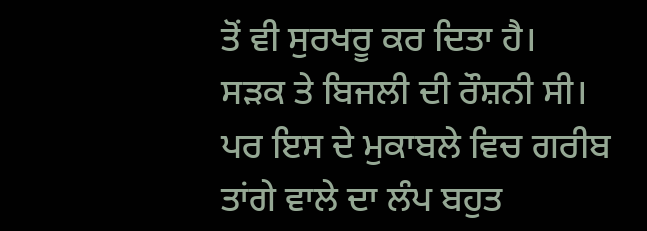ਤੋਂ ਵੀ ਸੁਰਖਰੂ ਕਰ ਦਿਤਾ ਹੈ।
ਸੜਕ ਤੇ ਬਿਜਲੀ ਦੀ ਰੌਸ਼ਨੀ ਸੀ। ਪਰ ਇਸ ਦੇ ਮੁਕਾਬਲੇ ਵਿਚ ਗਰੀਬ ਤਾਂਗੇ ਵਾਲੇ ਦਾ ਲੰਪ ਬਹੁਤ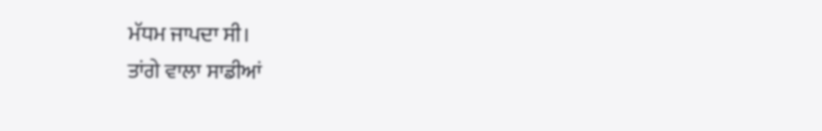ਮੱਧਮ ਜਾਪਦਾ ਸੀ।
ਤਾਂਗੇ ਵਾਲਾ ਸਾਡੀਆਂ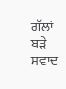ਗੱਲਾਂ ਬੜੇ ਸਵਾਦ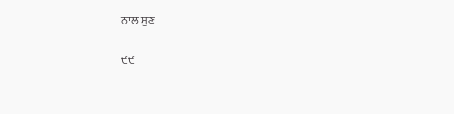ਨਾਲ ਸੁਣ

੯੯